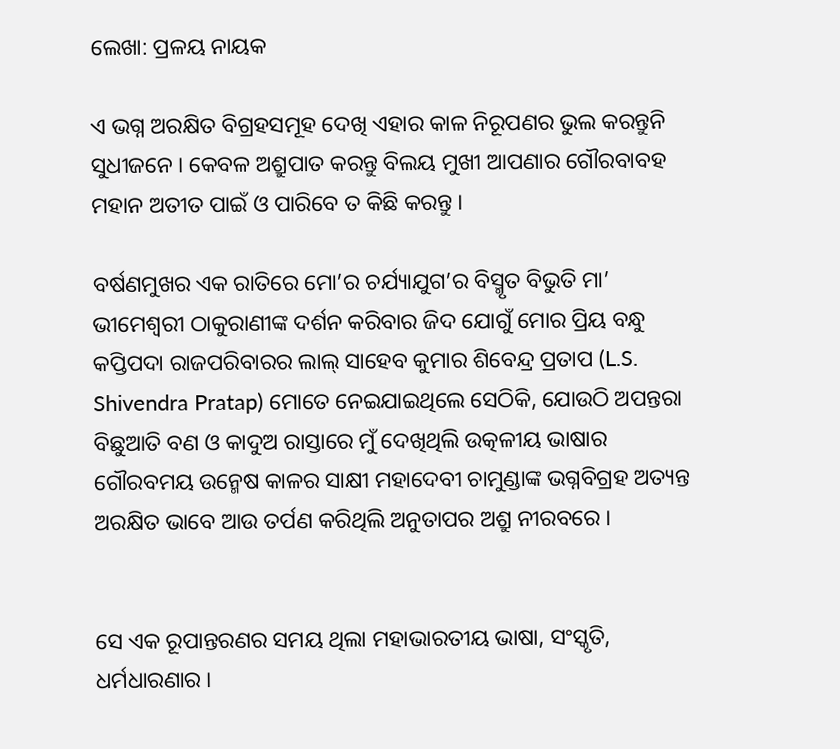ଲେଖା: ପ୍ରଳୟ ନାୟକ

ଏ ଭଗ୍ନ ଅରକ୍ଷିତ ବିଗ୍ରହସମୂହ ଦେଖି ଏହାର କାଳ ନିରୂପଣର ଭୁଲ କରନ୍ତୁନି ସୁଧୀଜନେ । କେବଳ ଅଶ୍ରୁପାତ କରନ୍ତୁ ବିଲୟ ମୁଖୀ ଆପଣାର ଗୌରବାବହ ମହାନ ଅତୀତ ପାଇଁ ଓ ପାରିବେ ତ କିଛି କରନ୍ତୁ ।

ବର୍ଷଣମୁଖର ଏକ ରାତିରେ ମୋ’ର ଚର୍ଯ୍ୟାଯୁଗ’ର ବିସ୍ମୃତ ବିଭୁତି ମା’ ଭୀମେଶ୍ୱରୀ ଠାକୁରାଣୀଙ୍କ ଦର୍ଶନ କରିବାର ଜିଦ ଯୋଗୁଁ ମୋର ପ୍ରିୟ ବନ୍ଧୁ କପ୍ତିପଦା ରାଜପରିବାରର ଲାଲ୍ ସାହେବ କୁମାର ଶିବେନ୍ଦ୍ର ପ୍ରତାପ (L.S. Shivendra Pratap) ମୋତେ ନେଇଯାଇଥିଲେ ସେଠିକି, ଯୋଉଠି ଅପନ୍ତରା ବିଛୁଆତି ବଣ ଓ କାଦୁଅ ରାସ୍ତାରେ ମୁଁ ଦେଖିଥିଲି ଉତ୍କଳୀୟ ଭାଷାର ଗୌରବମୟ ଉନ୍ମେଷ କାଳର ସାକ୍ଷୀ ମହାଦେବୀ ଚାମୁଣ୍ଡାଙ୍କ ଭଗ୍ନବିଗ୍ରହ ଅତ୍ୟନ୍ତ ଅରକ୍ଷିତ ଭାବେ ଆଉ ତର୍ପଣ କରିଥିଲି ଅନୁତାପର ଅଶ୍ରୁ ନୀରବରେ ।


ସେ ଏକ ରୂପାନ୍ତରଣର ସମୟ ଥିଲା ମହାଭାରତୀୟ ଭାଷା, ସଂସ୍କୃତି, ଧର୍ମଧାରଣାର ।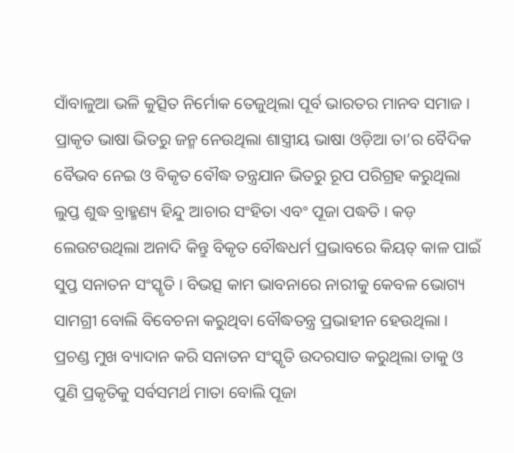ସାଁବାଳୁଆ ଭଳି କୁତ୍ସିତ ନିର୍ମୋକ ତେଜୁଥିଲା ପୂର୍ବ ଭାରତର ମାନବ ସମାଜ । ପ୍ରାକୃତ ଭାଷା ଭିତରୁ ଜନ୍ମ ନେଉଥିଲା ଶାସ୍ତ୍ରୀୟ ଭାଷା ଓଡ଼ିଆ ତା’ର ବୈଦିକ ବୈଭବ ନେଇ ଓ ବିକୃତ ବୌଦ୍ଧ ତନ୍ତ୍ରଯାନ ଭିତରୁ ରୂପ ପରିଗ୍ରହ କରୁଥିଲା ଲୁପ୍ତ ଶୁଦ୍ଧ ବ୍ରାହ୍ମଣ୍ୟ ହିନ୍ଦୁ ଆଚାର ସଂହିତା ଏବଂ ପୂଜା ପଦ୍ଧତି । କଡ଼ ଲେଉଟଉଥିଲା ଅନାଦି କିନ୍ତୁ ବିକୃତ ବୌଦ୍ଧଧର୍ମ ପ୍ରଭାବରେ କିୟତ୍ କାଳ ପାଇଁ ସୁପ୍ତ ସନାତନ ସଂସ୍କୃତି । ବିଭତ୍ସ କାମ ଭାବନାରେ ନାରୀକୁ କେବଳ ଭୋଗ୍ୟ ସାମଗ୍ରୀ ବୋଲି ବିବେଚନା କରୁଥିବା ବୌଦ୍ଧତନ୍ତ୍ର ପ୍ରଭାହୀନ ହେଉଥିଲା । ପ୍ରଚଣ୍ଡ ମୁଖ ବ୍ୟାଦାନ କରି ସନାତନ ସଂସ୍କୃତି ଉଦରସାତ କରୁଥିଲା ତାକୁ ଓ ପୁଣି ପ୍ରକୃତିକୁ ସର୍ବସମର୍ଥ ମାତା ବୋଲି ପୂଜା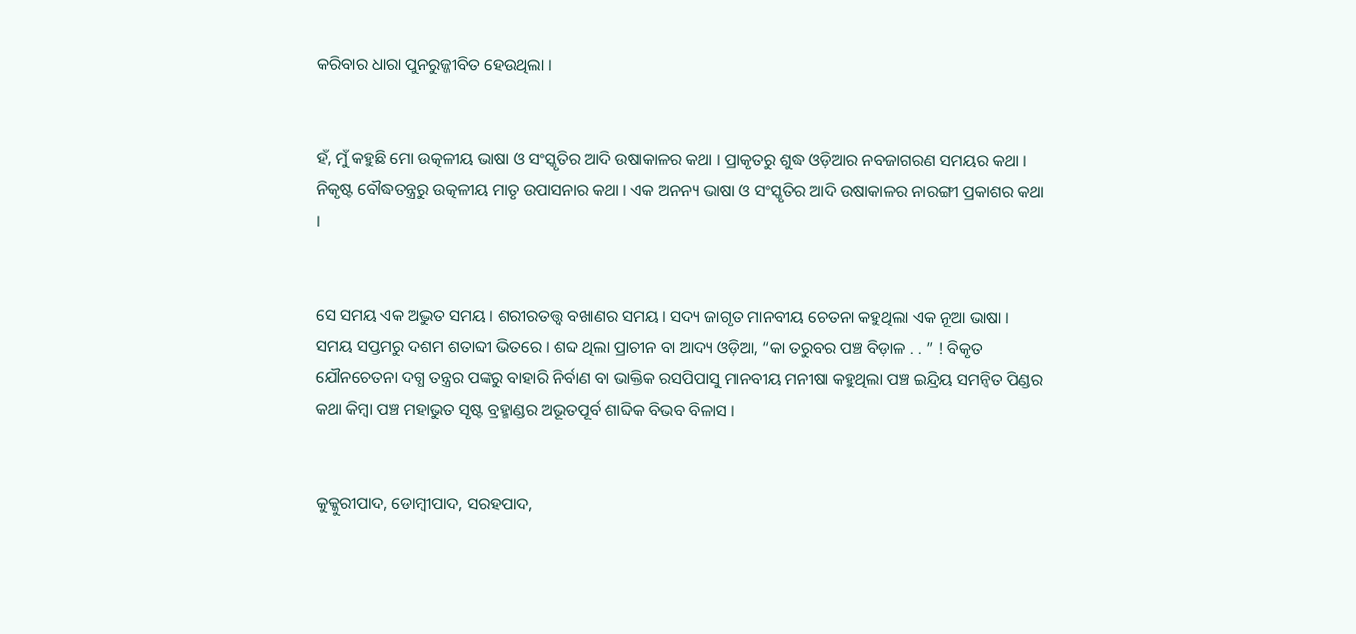କରିବାର ଧାରା ପୁନରୁଜ୍ଜୀବିତ ହେଉଥିଲା ।


ହଁ, ମୁଁ କହୁଛି ମୋ ଉତ୍କଳୀୟ ଭାଷା ଓ ସଂସ୍କୃତିର ଆଦି ଉଷାକାଳର କଥା । ପ୍ରାକୃତରୁ ଶୁଦ୍ଧ ଓଡ଼ିଆର ନବଜାଗରଣ ସମୟର କଥା । ନିକୃଷ୍ଟ ବୌଦ୍ଧତନ୍ତ୍ରରୁ ଉତ୍କଳୀୟ ମାତୃ ଉପାସନାର କଥା । ଏକ ଅନନ୍ୟ ଭାଷା ଓ ସଂସ୍କୃତିର ଆଦି ଉଷାକାଳର ନାରଙ୍ଗୀ ପ୍ରକାଶର କଥା ।


ସେ ସମୟ ଏକ ଅଦ୍ଭୁତ ସମୟ । ଶରୀରତତ୍ତ୍ୱ ବଖାଣର ସମୟ । ସଦ୍ୟ ଜାଗୃତ ମାନବୀୟ ଚେତନା କହୁଥିଲା ଏକ ନୂଆ ଭାଷା । ସମୟ ସପ୍ତମରୁ ଦଶମ ଶତାବ୍ଦୀ ଭିତରେ । ଶବ୍ଦ ଥିଲା ପ୍ରାଚୀନ ବା ଆଦ୍ୟ ଓଡ଼ିଆ, “କା ତରୁବର ପଞ୍ଚ ବିଡ଼ାଳ . . ” ! ବିକୃତ ଯୌନଚେତନା ଦଗ୍ଧ ତନ୍ତ୍ରର ପଙ୍କରୁ ବାହାରି ନିର୍ବାଣ ବା ଭାକ୍ତିକ ରସପିପାସୁ ମାନବୀୟ ମନୀଷା କହୁଥିଲା ପଞ୍ଚ ଇନ୍ଦ୍ରିୟ ସମନ୍ବିତ ପିଣ୍ଡର କଥା କିମ୍ବା ପଞ୍ଚ ମହାଭୁତ ସୃଷ୍ଟ ବ୍ରହ୍ମାଣ୍ଡର ଅଭୂତପୂର୍ବ ଶାବ୍ଦିକ ବିଭବ ବିଳାସ ।


କୁକ୍କୁରୀପାଦ, ଡୋମ୍ବୀପାଦ, ସରହପାଦ,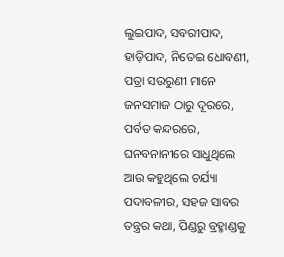ଲୁଇପାଦ, ସବରୀପାଦ, ହାଡ଼ିପାଦ, ନିତେଇ ଧୋବଣୀ, ପତ୍ରା ସଉରୁଣୀ ମାନେ ଜନସମାଜ ଠାରୁ ଦୂରରେ, ପର୍ବତ କନ୍ଦରରେ, ଘନବନାନୀରେ ସାଧୁଥିଲେ ଆଉ କହୁଥିଲେ ଚର୍ଯ୍ୟା ପଦାବଳୀର, ସହଜ ସାବର ତନ୍ତ୍ରର କଥା, ପିଣ୍ଡରୁ ବ୍ରହ୍ମାଣ୍ଡକୁ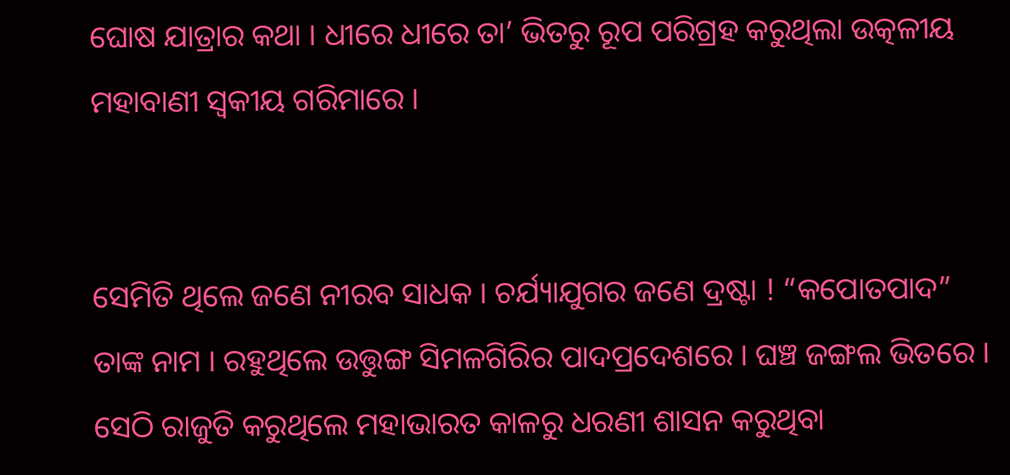ଘୋଷ ଯାତ୍ରାର କଥା । ଧୀରେ ଧୀରେ ତା’ ଭିତରୁ ରୂପ ପରିଗ୍ରହ କରୁଥିଲା ଉତ୍କଳୀୟ ମହାବାଣୀ ସ୍ଵକୀୟ ଗରିମାରେ ।


ସେମିତି ଥିଲେ ଜଣେ ନୀରବ ସାଧକ । ଚର୍ଯ୍ୟାଯୁଗର ଜଣେ ଦ୍ରଷ୍ଟା ! “କପୋତପାଦ” ତାଙ୍କ ନାମ । ରହୁଥିଲେ ଉତ୍ତୁଙ୍ଗ ସିମଳଗିରିର ପାଦପ୍ରଦେଶରେ । ଘଞ୍ଚ ଜଙ୍ଗଲ ଭିତରେ । ସେଠି ରାଜୁତି କରୁଥିଲେ ମହାଭାରତ କାଳରୁ ଧରଣୀ ଶାସନ କରୁଥିବା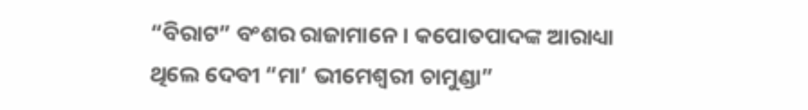“ବିରାଟ” ବଂଶର ରାଜାମାନେ । କପୋତପାଦଙ୍କ ଆରାଧ୍ୟା ଥିଲେ ଦେବୀ “ମା’ ଭୀମେଶ୍ୱରୀ ଚାମୁଣ୍ଡା”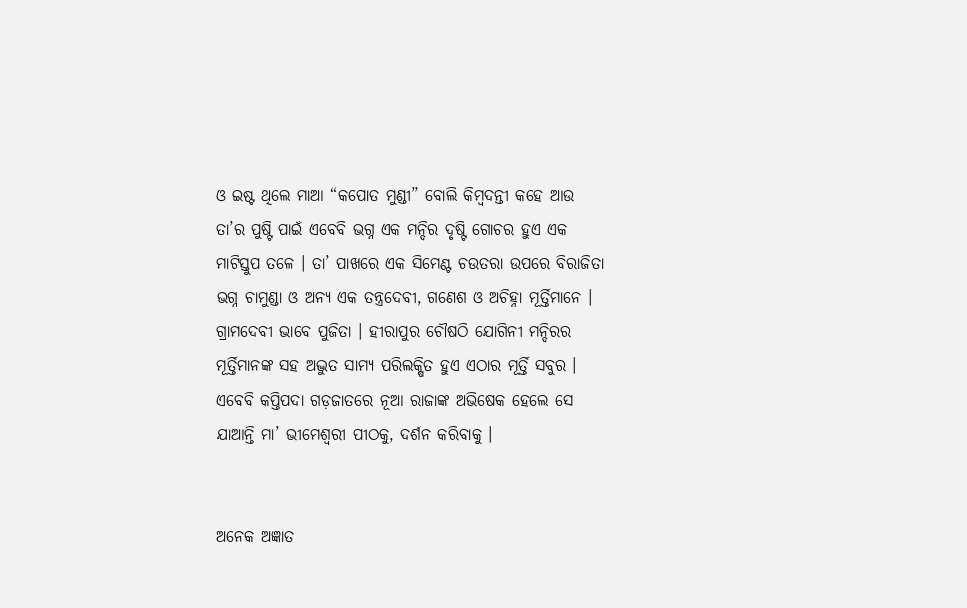ଓ ଇଷ୍ଟ ଥିଲେ ମାଆ “କପୋତ ମୁଣ୍ଡୀ” ବୋଲି କିମ୍ବଦନ୍ତୀ କହେ ଆଉ ତା’ର ପୁଷ୍ଟି ପାଇଁ ଏବେବି ଭଗ୍ନ ଏକ ମନ୍ଦିର ଦୃଷ୍ଟି ଗୋଚର ହୁଏ ଏକ ମାଟିସ୍ତୁପ ତଳେ । ତା’ ପାଖରେ ଏକ ସିମେଣ୍ଟ ଚଉତରା ଉପରେ ବିରାଜିତା ଭଗ୍ନ ଚାମୁଣ୍ଡା ଓ ଅନ୍ୟ ଏକ ତନ୍ତ୍ରଦେବୀ, ଗଣେଶ ଓ ଅଚିହ୍ନା ମୂର୍ତ୍ତିମାନେ । ଗ୍ରାମଦେବୀ ଭାବେ ପୁଜିତା । ହୀରାପୁର ଚୌଷଠି ଯୋଗିନୀ ମନ୍ଦିରର ମୂର୍ତ୍ତିମାନଙ୍କ ସହ ଅଦ୍ଭୁତ ସାମ୍ୟ ପରିଲକ୍ଷିତ ହୁଏ ଏଠାର ମୂର୍ତ୍ତି ସବୁର । ଏବେବି କପ୍ତିପଦା ଗଡ଼ଜାତରେ ନୂଆ ରାଜାଙ୍କ ଅଭିଷେକ ହେଲେ ସେ ଯାଆନ୍ତି ମା’ ଭୀମେଶ୍ୱରୀ ପୀଠକୁ, ଦର୍ଶନ କରିବାକୁ ।


ଅନେକ ଅଜ୍ଞାତ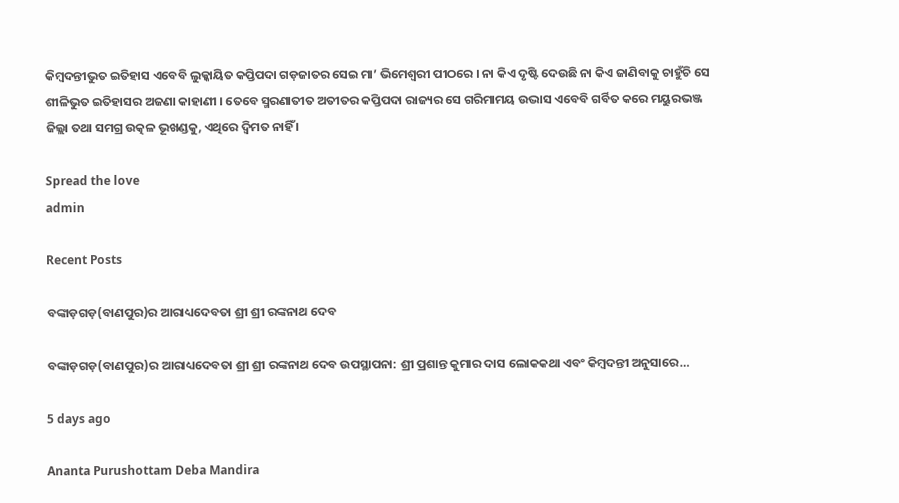କିମ୍ବଦନ୍ତୀଭୁତ ଇତିହାସ ଏବେବି ଲୁକ୍କାୟିତ କପ୍ତିପଦା ଗଡ଼ଜାତର ସେଇ ମା’ ଭିମେଶ୍ୱରୀ ପୀଠରେ । ନା କିଏ ଦୃଷ୍ଟି ଦେଉଛି ନା କିଏ ଜାଣିବାକୁ ଚାହୁଁଚି ସେ ଶୀଳିଭୁତ ଇତିହାସର ଅଜଣା କାହାଣୀ । ତେବେ ସ୍ମରଣାତୀତ ଅତୀତର କପ୍ତିପଦା ରାଜ୍ୟର ସେ ଗରିମାମୟ ଉଦ୍ଭାସ ଏବେବି ଗର୍ବିତ କରେ ମୟୁରଭଞ୍ଜ ଜିଲ୍ଲା ତଥା ସମଗ୍ର ଉତ୍କଳ ଭୂଖଣ୍ଡକୁ, ଏଥିରେ ଦ୍ବିମତ ନାହିଁ ।

Spread the love
admin

Recent Posts

ବଙ୍କାଡ଼ଗଡ଼(ବାଣପୁର)ର ଆରାଧ୍ୟଦେବତା ଶ୍ରୀ ଶ୍ରୀ ରଙ୍କନାଥ ଦେବ

ବଙ୍କାଡ଼ଗଡ଼(ବାଣପୁର)ର ଆରାଧ୍ୟଦେବତା ଶ୍ରୀ ଶ୍ରୀ ରଙ୍କନାଥ ଦେବ ଉପସ୍ଥାପନା: ଶ୍ରୀ ପ୍ରଶାନ୍ତ କୁମାର ଦାସ ଲୋକକଥା ଏବଂ କିମ୍ବଦନ୍ତୀ ଅନୁସାରେ…

5 days ago

Ananta Purushottam Deba Mandira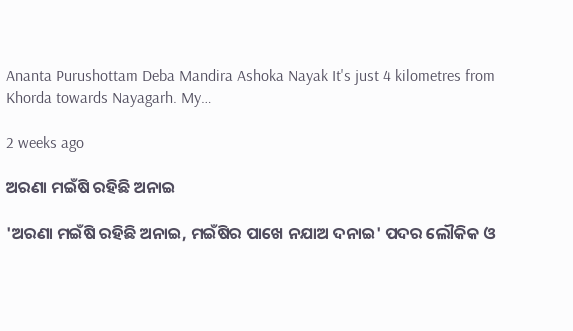Ananta Purushottam Deba Mandira Ashoka Nayak It's just 4 kilometres from Khorda towards Nayagarh. My…

2 weeks ago

ଅରଣା ମଇଁଷି ରହିଛି ଅନାଇ

'ଅରଣା ମଇଁଷି ରହିଛି ଅନାଇ, ମଇଁଷିର ପାଖେ ନଯାଅ ଦନାଇ' ପଦର ଲୌକିକ ଓ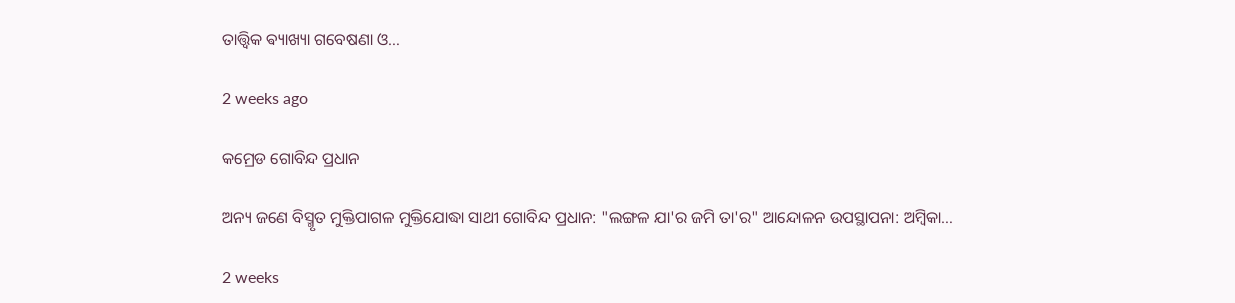ତାତ୍ତ୍ଵିକ ଵ୍ୟାଖ୍ୟା ଗବେଷଣା ଓ…

2 weeks ago

କମ୍ରେଡ ଗୋବିନ୍ଦ ପ୍ରଧାନ

ଅନ୍ୟ ଜଣେ ବିସ୍ମୃତ ମୁକ୍ତିପାଗଳ ମୁକ୍ତିଯୋଦ୍ଧା ସାଥୀ ଗୋବିନ୍ଦ ପ୍ରଧାନ: "ଲଙ୍ଗଳ ଯା'ର ଜମି ତା'ର" ଆନ୍ଦୋଳନ ଉପସ୍ଥାପନା: ଅମ୍ବିକା…

2 weeks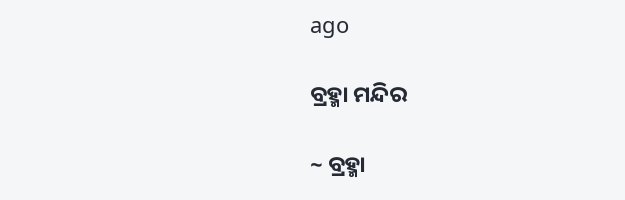ago

ବ୍ରହ୍ମା ମନ୍ଦିର

~ ବ୍ରହ୍ମା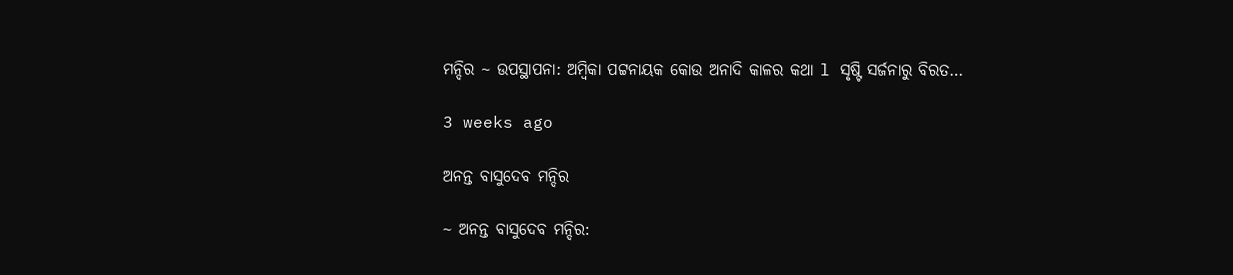ମନ୍ଦିର ~ ଉପସ୍ଥାପନା: ଅମ୍ବିକା ପଟ୍ଟନାୟକ କୋଉ ଅନାଦି କାଳର କଥା l ସୃଷ୍ଟି ସର୍ଜନାରୁ ବିରତ…

3 weeks ago

ଅନନ୍ତ ବାସୁଦେବ ମନ୍ଦିର

~ ଅନନ୍ତ ବାସୁଦେବ ମନ୍ଦିର: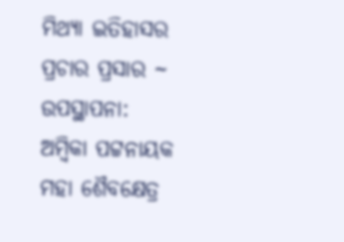ମିଥ୍ୟା ଇତିହାସର ପ୍ରଚାର ପ୍ରସାର ~ ଉପସ୍ଥାପନା: ଅମ୍ବିକା ପଟ୍ଟନାୟକ ମହା ଶୈବକ୍ଷେତ୍ର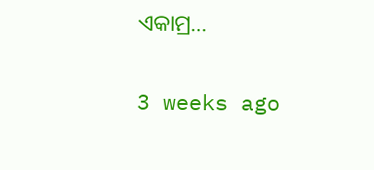ଏକାମ୍ର…

3 weeks ago